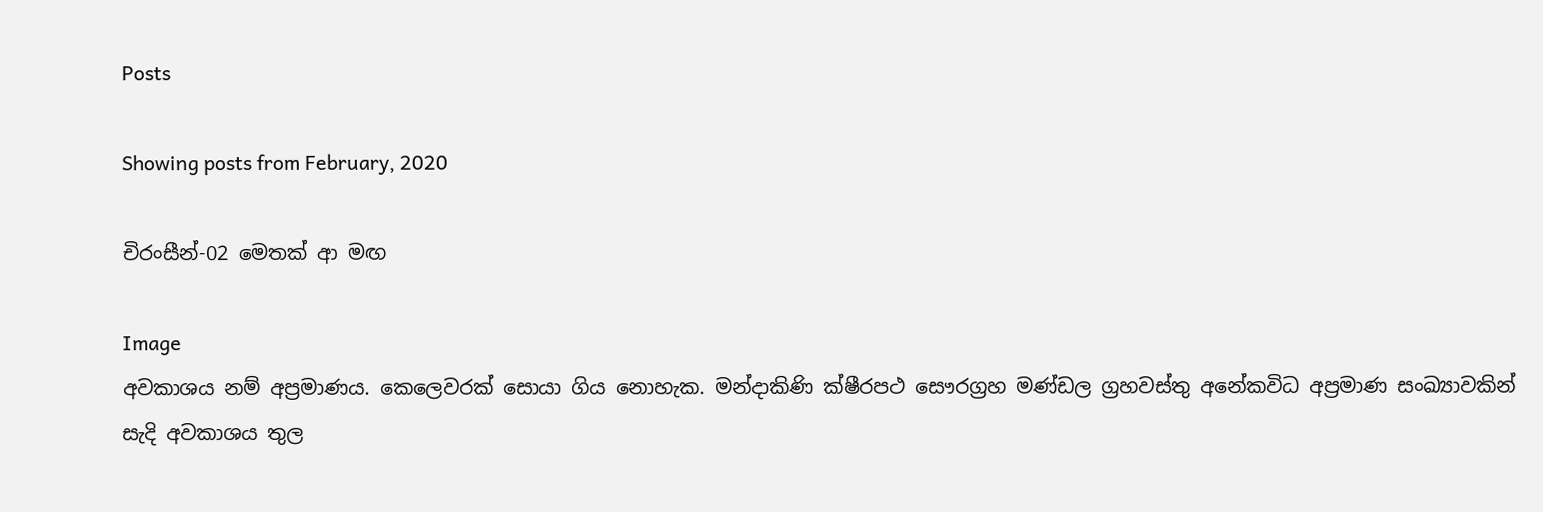Posts

Showing posts from February, 2020

චිරංසීන්-02 මෙතක් ආ මඟ

Image
අවකාශය නම් අප්‍රමාණය. කෙලෙවරක් සොයා ගිය නොහැක. මන්දාකිණි ක්ෂීරපථ සෞරග්‍රහ මණ්ඩල ග්‍රහවස්තු අනේකවිධ අප්‍රමාණ සංඛ්‍යාවකින් සැදි අවකාශය තුල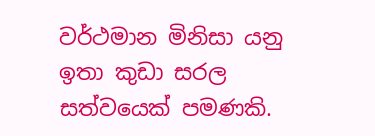වර්ථමාන මිනිසා යනු ඉතා කුඩා සරල සත්වයෙක් පමණකි.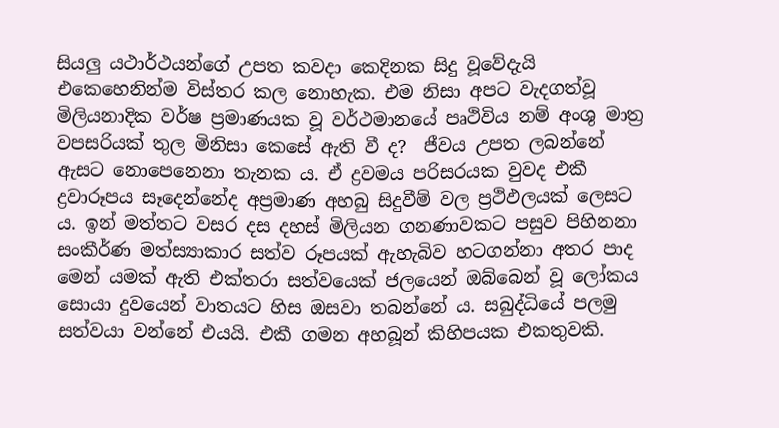සියලු යථාර්ථයන්ගේ උපත කවදා කෙදිනක සිදු වූවේදැයි එකෙහෙනින්ම විස්තර කල නොහැක. එම නිසා අපට වැදගත්වූ මිලියනාදික වර්ෂ ප්‍රමාණයක වූ වර්ථමානයේ පෘථිවිය නම් අංශු මාත්‍ර වපසරියක් තුල මිනිසා කෙසේ ඇති වී ද?  ජීවය උපත ලබන්නේ ඇසට නොපෙනෙනා තැනක ය. ඒ ද්‍රවමය පරිසරයක වුවද එකී ද්‍රවාරූපය සෑදෙන්නේද අප්‍රමාණ අහබු සිදුවීම් වල ප්‍රථිඵලයක් ලෙසට ය. ඉන් මත්තට වසර දස දහස් මිලියන ගනණාවකට පසුව පිහිනනා සංකීර්ණ මත්ස්‍යාකාර සත්ව රූපයක් ඇහැබිව හටගන්නා අතර පාද මෙන් යමක් ඇති එක්තරා සත්වයෙක් ජලයෙන් ඔබ්බෙන් වූ ලෝකය සොයා දුවයෙන් වාතයට හිස ඔසවා තබන්නේ ය. සබුද්ධියේ පලමු සත්වයා වන්නේ එයයි. එකී ගමන අහබූන් කිහිපයක එකතුවකි.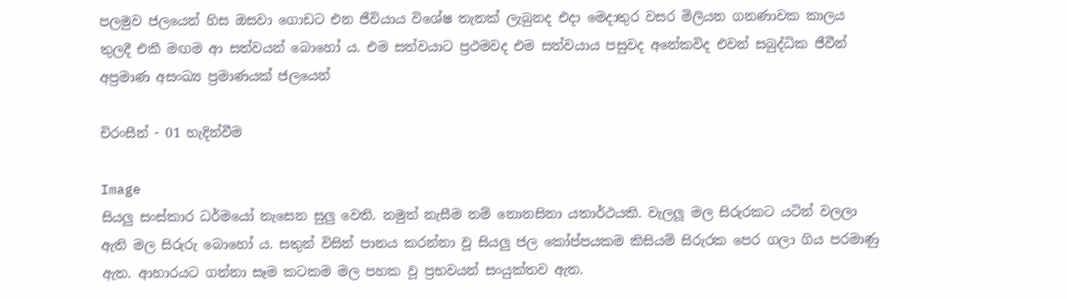පලමුව ජලයෙන් හිස ඔසවා ගොඩට එන ජීවියාය විශේෂ තැනක් ලැබුනද එදා මෙදාතුර වසර මිලියන ගනණාවක කාලය තුලදී එකී මඟම ආ සත්වයන් බොහෝ ය. එම සත්වයාට ප්‍රථමවද එම සත්වයාය පසුවද අනේකවිද එවන් සබුද්ධික ජීවීන් අප්‍රමාණ අසංඛ්‍ය ප්‍රමාණයක් ජලයෙන්

චිරංසීන් - 01 හැදින්වීම

Image
සියලු සංස්කාර ධර්මයෝ නැසෙන සුලු වෙති. නමුත් නැසීම නම් නොනසිනා යතාර්ථයකි. වැලලූ මල සිරුරකට යටින් වලලා ඇති මල සිරුරු බොහෝ ය. සතුන් විසින් පානය කරන්නා වූ සියලු ජල කෝප්පයකම කිසියම් සිරුරක පෙර ගලා ගිය පරමාණු ඇත. ආහාරයට ගන්නා සෑම කටකම මල පහක වූ ප්‍රභවයන් සංයුක්තව ඇත.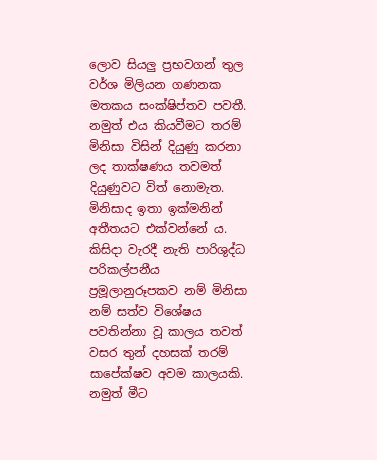ලොව සියලු ප්‍රභවගන් තුල වර්ශ මිලියන ගණනක මතකය සංක්ෂිප්තව පවතී. නමුත් එය කියවීමට තරම් මිනිසා විසින් දියුණු කරනා ලද තාක්ෂණය තවමත් දියුණුවට විත් නොමැත. මිනිසාද ඉතා ඉක්මනින් අතීතයට එක්වන්නේ ය. කිසිදා වැරදී නැති පාරිශුද්ධ පරිකල්පනීය ප්‍රමූලානුරූපකව නම් මිනිසා නම් සත්ව විශේෂය පවතින්නා වූ කාලය තවත් වසර තුන් දහසක් තරම් සාපේක්ෂව අවම කාලයකි. නමුත් මීට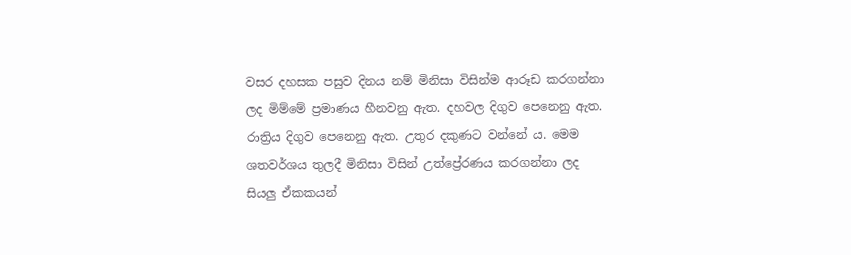වසර දහසක පසුව දිනය නම් මිනිසා විසින්ම ආරූඩ කරගන්නා ලද මිම්මේ ප්‍රමාණය හීනවනු ඇත. දහවල දිගුව පෙනෙනු ඇත. රාත්‍රිය දිගුව පෙනෙනු ඇත. උතුර දකුණට වන්නේ ය. මෙම ශතවර්ශය තුලදී මිනිසා විසින් උත්ප්‍රේරණය කරගන්නා ලද සියලු ඒකකයන්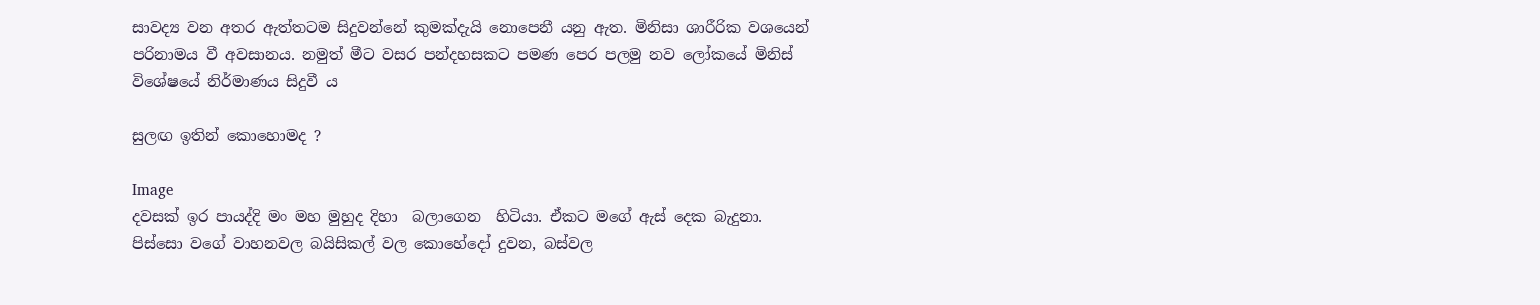සාවද්‍ය වන අතර ඇත්තටම සිදුවන්නේ කුමක්දැයි නොපෙනී යනු ඇත. මිනිසා ශාරීරික වශයෙන් පරිනාමය වී අවසානය. නමුත් මීට වසර පන්දහසකට පමණ පෙර පලමු නව ලෝකයේ මිනිස් විශේෂයේ නිර්මාණය සිදුවී ය

සුලඟ ඉතින් කොහොමද ?

Image
දවසක් ඉර පායද්දි මං මහ මුහුද දිහා  බලාගෙන  හිටියා. ඒකට මගේ ඇස් දෙක බැදුනා. පිස්සො වගේ වාහනවල බයිසිකල් වල කොහේදෝ දුවන, බස්වල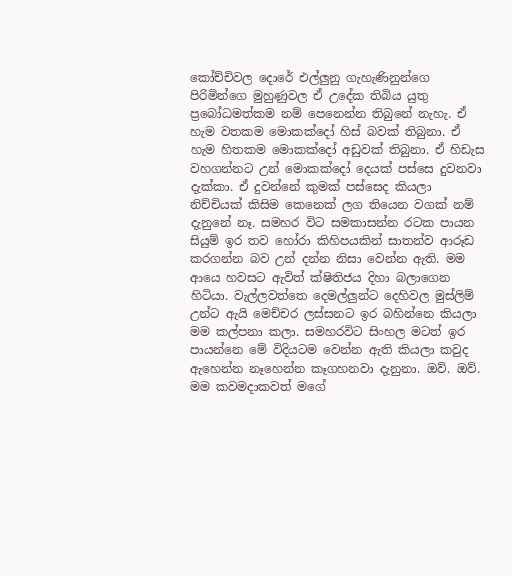කෝච්චිවල දොරේ එල්ලුනු ගැහැණිනුන්ගෙ පිරිමින්ගෙ මුහුණුවල ඒ උදේක තිබිය යුතු ප්‍රබෝධමත්කම නම් පෙනෙන්න තිබුනේ නැහැ. ඒ හැම වතකම මොකක්දෝ හිස් බවක් තිබුනා. ඒ හැම හිතකම මොකක්දෝ අඩුවක් තිබුනා. ඒ හිඩැස වහගන්නට උන් මොකක්දෝ දෙයක් පස්සෙ දුවනවා දැක්කා. ඒ දුවන්නේ කුමක් පස්සෙද කියලා නිච්චියක් කිසිම කෙනෙක් ලග තියෙන වගක් නම් දැනුනේ නෑ. සමහර විට සමකාසන්න රටක පායන සියුම් ඉර තව හෝරා කිහිපයකින් සාතන්ව ආරූඩ කරගන්න බව උන් දන්න නිසා වෙන්න ඇති. මම ආයෙ හවසට ඇවිත් ක්ෂිතිජය දිහා බලාගෙන හිටියා. වැල්ලවත්තෙ දෙමල්ලුන්ට දෙහිවල මුස්ලිම් උන්ට ඇයි මෙච්චර ලස්සනට ඉර බහින්නෙ කියලා මම කල්පනා කලා. සමහරවිට සිංහල මටත් ඉර පායන්නෙ මේ විදියටම වෙන්න ඇති කියලා කවුද ඇහෙන්න නෑහෙන්න කෑගහනවා දැනුනා. ඔව්. ඔව්. මම කවමදාකවත් මගේ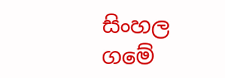සිංහල ගමේ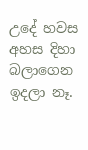උදේ හවස අහස දිහා බලාගෙන ඉදලා නෑ.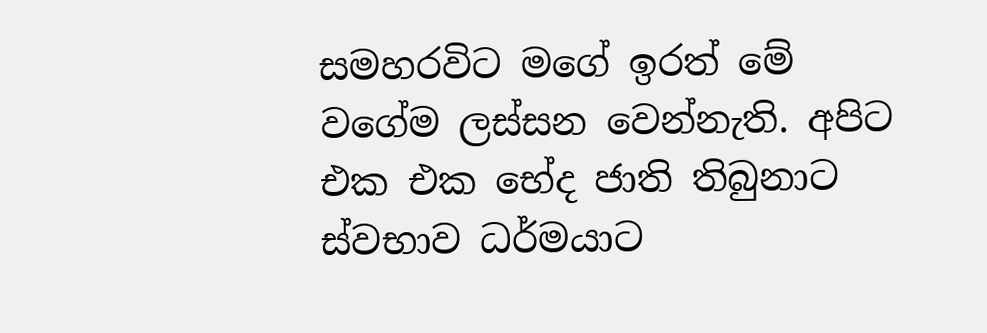සමහරවිට මගේ ඉරත් මේ වගේම ලස්සන වෙන්නැති. අපිට එක එක භේද ජාති තිබුනාට ස්වභාව ධර්මයාට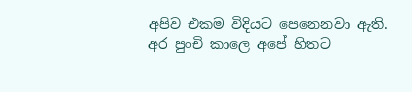අපිව එකම විදියට පෙනෙනවා ඇති. අර පුංචි කාලෙ අපේ හිතට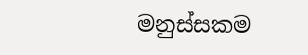මනුස්සකම